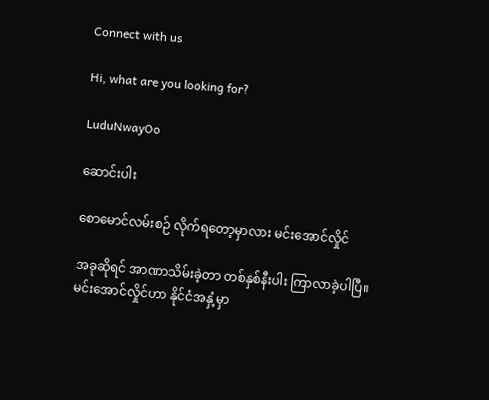Connect with us

Hi, what are you looking for?

LuduNwayOo

ဆောင်းပါး

စောမောင်လမ်းစဉ် လိုက်ရတော့မှာလား မင်းအောင်လှိုင်

အခုဆိုရင် အာဏာသိမ်းခဲ့တာ တစ်နှစ်နီးပါး ကြာလာခဲ့ပါပြီ။ မင်းအောင်လှိုင်ဟာ နိုင်ငံအနှံ့မှာ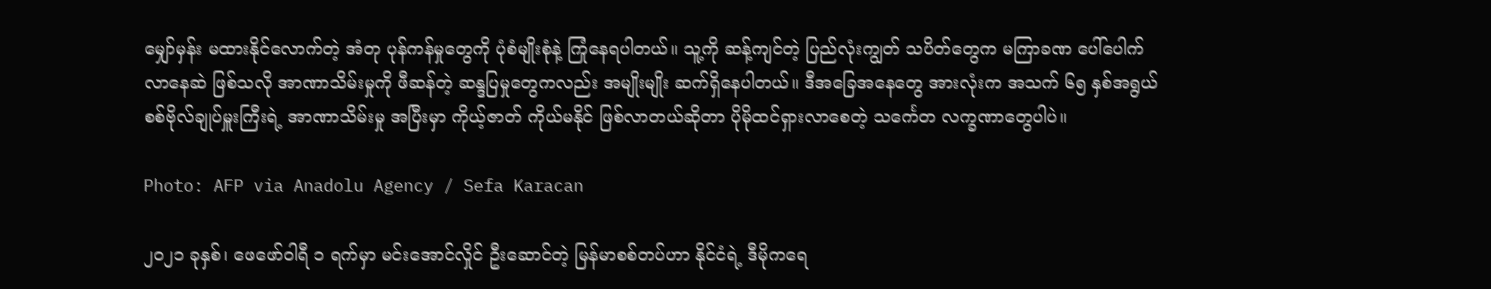မျှော်မှန်း မထားနိုင်လောက်တဲ့ အံတု ပုန်ကန်မှုတွေကို ပုံစံမျိုးစုံနဲ့ ကြုံနေရပါတယ်။ သူ့ကို ဆန့်ကျင်တဲ့ ပြည်လုံးကျွတ် သပိတ်တွေက မကြာခဏ ပေါ်ပေါက်လာနေဆဲ ဖြစ်သလို အာဏာသိမ်းမှုကို ဖီဆန်တဲ့ ဆန္ဒပြမှုတွေကလည်း အမျိုးမျိုး ဆက်ရှိနေပါတယ်။ ဒီအခြေအနေတွေ အားလုံးက အသက် ၆၅ နှစ်အရွယ် စစ်ဗိုလ်ချုပ်မှူးကြီးရဲ့ အာဏာသိမ်းမှု အပြီးမှာ ကိုယ့်ဇာတ် ကိုယ်မနိုင် ဖြစ်လာတယ်ဆိုတာ ပိုမိုထင်ရှားလာစေတဲ့ သင်္ကေတ လက္ခဏာတွေပါပဲ။

Photo: AFP via Anadolu Agency / Sefa Karacan

၂၀၂၁ ခုနှစ်၊ ဖေဖော်ဝါရီ ၁ ရက်မှာ မင်းအောင်လှိုင် ဦးဆောင်တဲ့ မြန်မာစစ်တပ်ဟာ နိုင်ငံရဲ့ ဒီမိုကရေ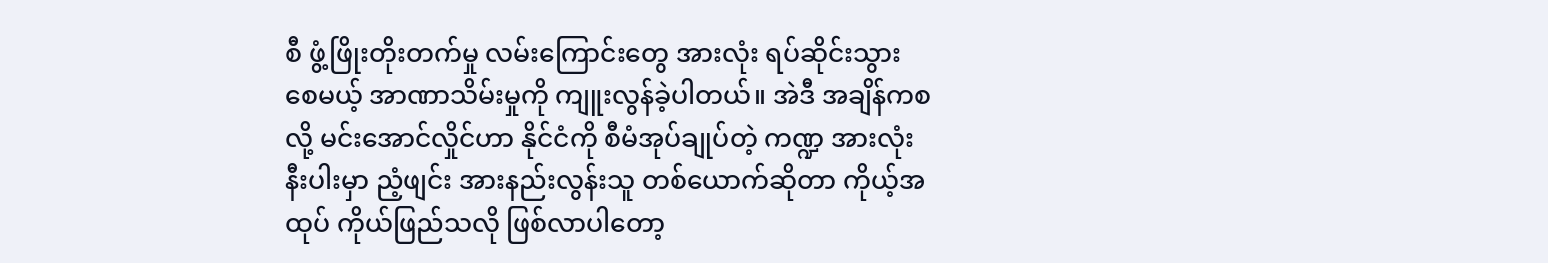စီ ဖွံ့ဖြိုးတိုးတက်မှု လမ်းကြောင်းတွေ အားလုံး ရပ်ဆိုင်းသွားစေမယ့် အာဏာသိမ်းမှုကို ကျူးလွန်ခဲ့ပါတယ်။ အဲဒီ အချိန်ကစလို့ မင်းအောင်လှိုင်ဟာ နိုင်ငံကို စီမံအုပ်ချုပ်တဲ့ ကဏ္ဍ အားလုံးနီးပါးမှာ ညံ့ဖျင်း အားနည်းလွန်းသူ တစ်ယောက်ဆိုတာ ကိုယ့်အထုပ် ကိုယ်ဖြည်သလို ဖြစ်လာပါတော့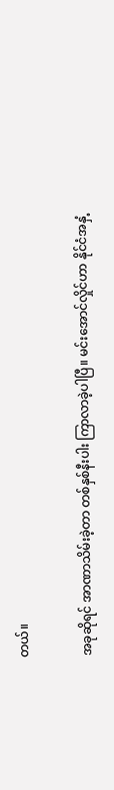တယ်။

အခုဆိုရင် အာဏာသိမ်းခဲ့တာ တစ်နှစ်နီးပါး ကြာလာခဲ့ပါပြီ။ မင်းအောင်လှိုင်ဟာ နိုင်ငံအနှံ့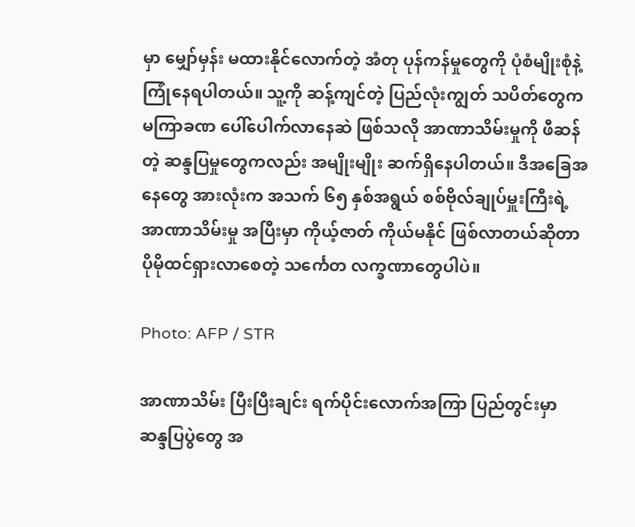မှာ မျှော်မှန်း မထားနိုင်လောက်တဲ့ အံတု ပုန်ကန်မှုတွေကို ပုံစံမျိုးစုံနဲ့ ကြုံနေရပါတယ်။ သူ့ကို ဆန့်ကျင်တဲ့ ပြည်လုံးကျွတ် သပိတ်တွေက မကြာခဏ ပေါ်ပေါက်လာနေဆဲ ဖြစ်သလို အာဏာသိမ်းမှုကို ဖီဆန်တဲ့ ဆန္ဒပြမှုတွေကလည်း အမျိုးမျိုး ဆက်ရှိနေပါတယ်။ ဒီအခြေအနေတွေ အားလုံးက အသက် ၆၅ နှစ်အရွယ် စစ်ဗိုလ်ချုပ်မှူးကြီးရဲ့ အာဏာသိမ်းမှု အပြီးမှာ ကိုယ့်ဇာတ် ကိုယ်မနိုင် ဖြစ်လာတယ်ဆိုတာ ပိုမိုထင်ရှားလာစေတဲ့ သင်္ကေတ လက္ခဏာတွေပါပဲ။

Photo: AFP / STR

အာဏာသိမ်း ပြီးပြီးချင်း ရက်ပိုင်းလောက်အကြာ ပြည်တွင်းမှာ ဆန္ဒပြပွဲတွေ အ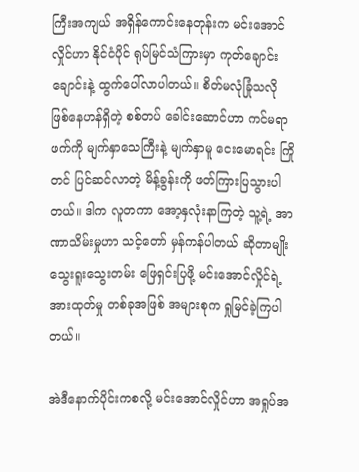ကြီးအကျယ် အရှိန်ကောင်းနေတုန်းက မင်းအောင်လှိုင်ဟာ နိုင်ငံပိုင် ရုပ်မြင်သံကြားမှာ ကုတ်ချောင်းချောင်းနဲ့ ထွက်ပေါ်လာပါတယ်။ စိတ်မလုံခြုံသလို ဖြစ်နေဟန်ရှိတဲ့ စစ်တပ် ခေါင်းဆောင်ဟာ ကင်မရာဖက်ကို မျက်နှာသေကြီးနဲ့ မျက်နှာမူ ငေးမောရင်း ကြိုတင် ပြင်ဆင်လာတဲ့ မိန့်ခွန်းကို ဖတ်ကြားပြသွားပါတယ်။ ဒါက လူတကာ အော့နှလုံးနာကြတဲ့ သူ့ရဲ့ အာဏာသိမ်းမှုဟာ သင့်တော် မှန်ကန်ပါတယ် ဆိုတာမျိုး သွေးရူးသွေးတမ်း ဖြေရှင်းပြဖို့ မင်းအောင်လှိုင်ရဲ့ အားထုတ်မှု တစ်ခုအဖြစ် အများစုက ရှုမြင်ခဲ့ကြပါတယ်။

အဲဒီနောက်ပိုင်းကစလို့ မင်းအောင်လှိုင်ဟာ အရှုပ်အ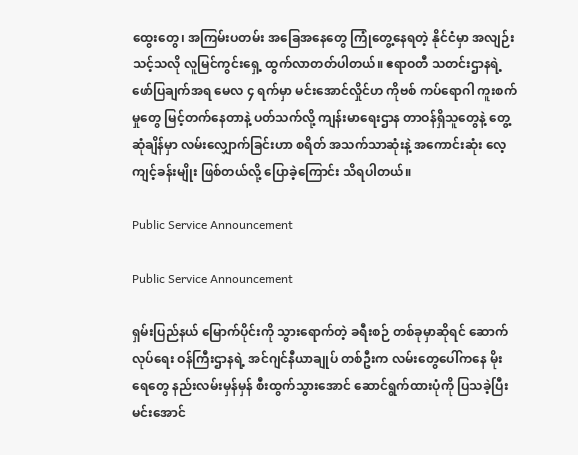ထွေးတွေ၊ အကြမ်းပတမ်း အခြေအနေတွေ ကြုံတွေ့နေရတဲ့ နိုင်ငံမှာ အလျဉ်းသင့်သလို လူမြင်ကွင်းရှေ့ ထွက်လာတတ်ပါတယ်။ ဧရာဝတီ သတင်းဌာနရဲ့ ဖော်ပြချက်အရ မေလ ၄ ရက်မှာ မင်းအောင်လှိုင်ဟ ကိုဗစ် ကပ်ရောဂါ ကူးစက်မှုတွေ မြင့်တက်နေတာနဲ့ ပတ်သက်လို့ ကျန်းမာရေးဌာန တာဝန်ရှိသူတွေနဲ့ တွေ့ဆုံချိန်မှာ လမ်းလျှောက်ခြင်းဟာ စရိတ် အသက်သာဆုံးနဲ့ အကောင်းဆုံး လေ့ကျင့်ခန်းမျိုး ဖြစ်တယ်လို့ ပြောခဲ့ကြောင်း သိရပါတယ်။

Public Service Announcement

Public Service Announcement

ရှမ်းပြည်နယ် မြောက်ပိုင်းကို သွားရောက်တဲ့ ခရီးစဉ် တစ်ခုမှာဆိုရင် ဆောက်လုပ်ရေး ဝန်ကြီးဌာနရဲ့ အင်ဂျင်နီယာချုပ် တစ်ဦးက လမ်းတွေပေါ်ကနေ မိုးရေတွေ နည်းလမ်းမှန်မှန် စီးထွက်သွားအောင် ဆောင်ရွက်ထားပုံကို ပြသခဲ့ပြီး မင်းအောင်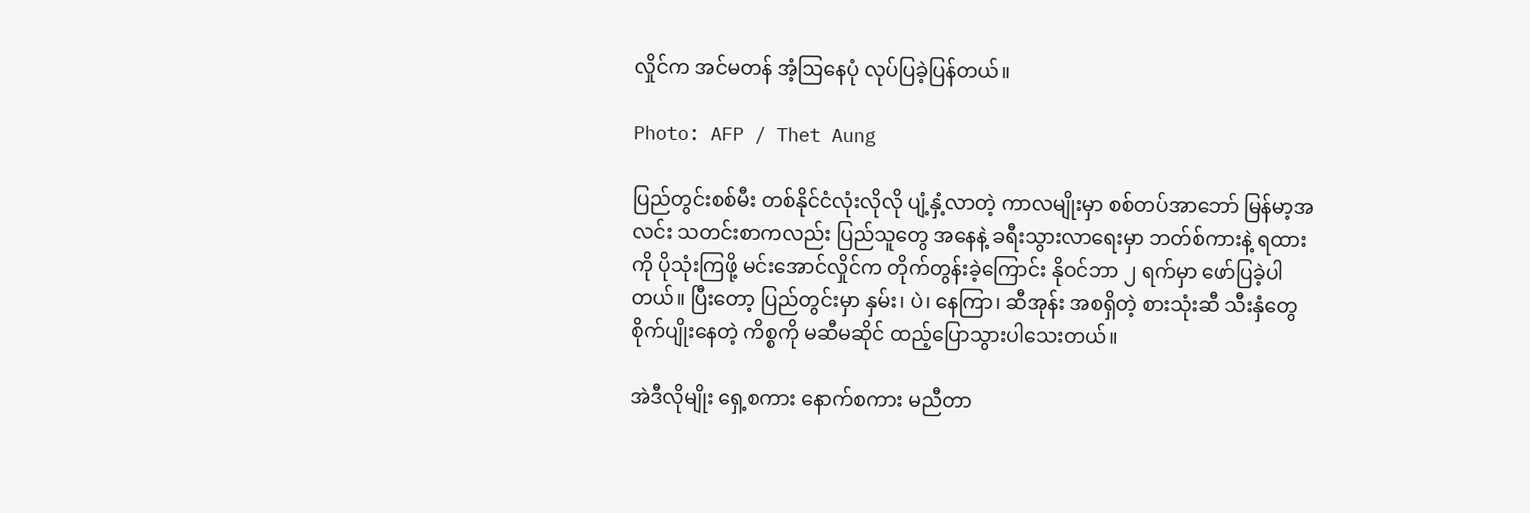လှိုင်က အင်မတန် အံ့ဩနေပုံ လုပ်ပြခဲ့ပြန်တယ်။

Photo: AFP / Thet Aung

ပြည်တွင်းစစ်မီး တစ်နိုင်ငံလုံးလိုလို ပျံ့နှံ့လာတဲ့ ကာလမျိုးမှာ စစ်တပ်အာဘော် မြန်မာ့အလင်း သတင်းစာကလည်း ပြည်သူတွေ အနေနဲ့ ခရီးသွားလာရေးမှာ ဘတ်စ်ကားနဲ့ ရထားကို ပိုသုံးကြဖို့ မင်းအောင်လှိုင်က တိုက်တွန်းခဲ့ကြောင်း နိုဝင်ဘာ ၂ ရက်မှာ ဖော်ပြခဲ့ပါတယ်။ ပြီးတော့ ပြည်တွင်းမှာ နှမ်း၊ ပဲ၊ နေကြာ၊ ဆီအုန်း အစရှိတဲ့ စားသုံးဆီ သီးနှံတွေ စိုက်ပျိုးနေတဲ့ ကိစ္စကို မဆီမဆိုင် ထည့်ပြောသွားပါသေးတယ်။

အဲဒီလိုမျိုး ရှေ့စကား နောက်စကား မညီတာ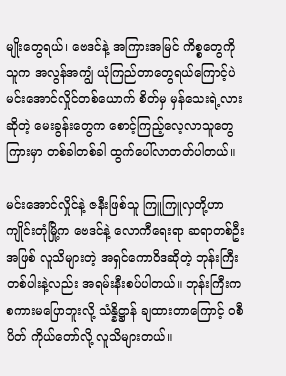မျိုးတွေရယ်၊ ဗေဒင်နဲ့ အကြားအမြင် ကိစ္စတွေကို သူက အလွန်အကျွံ ယုံကြည်တာတွေရယ်ကြောင့်ပဲ မင်းအောင်လှိုင်တစ်ယောက် စိတ်မှ မှန်သေးရဲ့လားဆိုတဲ့ မေးခွန်းတွေက စောင့်ကြည့်လေ့လာသူတွေကြားမှာ တစ်ခါတစ်ခါ ထွက်ပေါ်လာတတ်ပါတယ်။

မင်းအောင်လှိုင်နဲ့ ဇနီးဖြစ်သူ ကြူကြူလှတို့ဟာ ကျိုင်းတုံမြို့က ဗေဒင်နဲ့ လောကီရေးရာ ဆရာတစ်ဦးအဖြစ် လူသိများတဲ့ အရှင်ကောဝိဒဆိုတဲ့ ဘုန်းကြီး တစ်ပါးနဲ့လည်း အရမ်းနီးစပ်ပါတယ်။ ဘုန်းကြီးက စကားမပြောဘူးလို့ သံန္နိဋ္ဌာန် ချထားတာကြောင့် ဝစီပိတ် ကိုယ်တော်လို့ လူသိများတယ်။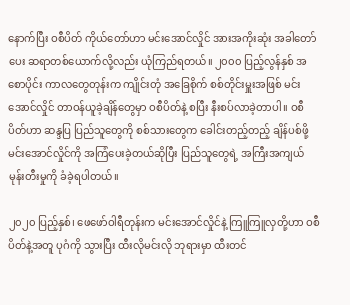နောက်ပြီး ဝစီပိတ် ကိုယ်တော်ဟာ မင်းအောင်လှိုင် အားအကိုးဆုံး အခါတော်ပေး ဆရာတစ်ယောက်လို့လည်း ယုံကြည်ရတယ်။ ၂၀၀၀ ပြည့်လွန်နှစ် အစောပိုင်း ကာလတွေတုန်းက ကျိုင်းတုံ အခြေစိုက် စစ်တိုင်းမှူးအဖြစ် မင်းအောင်လှိုင် တာဝန်ယူခဲ့ချိန်တွေမှာ ဝစီပိတ်နဲ့ စပြီး နီးစပ်လာခဲ့တာပါ။ ဝစီပိတ်ဟာ ဆန္ဒပြ ပြည်သူတွေကို စစ်သားတွေက ခေါင်းတည့်တည့် ချိန်ပစ်ဖို့ မင်းအောင်လှိုင်ကို အကြံပေးခဲ့တယ်ဆိုပြီး ပြည်သူတွေရဲ့ အကြီးအကျယ် မုန်းတီးမှုကို ခံခဲ့ရပါတယ်။

၂၀၂၀ ပြည့်နှစ်၊ ဖေဖော်ဝါရီတုန်းက မင်းအောင်လှိုင်နဲ့ ကြူကြူလှတို့ဟာ ဝစီပိတ်နဲ့အတူ ပုဂံကို သွားပြီး ထီးလိုမင်းလို ဘုရားမှာ ထီးတင်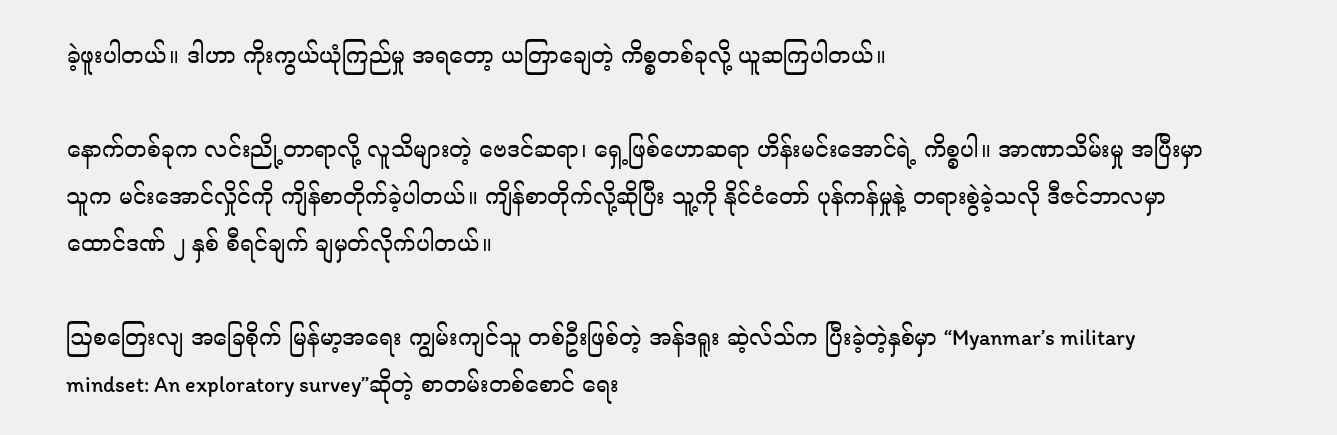ခဲ့ဖူးပါတယ်။ ဒါဟာ ကိုးကွယ်ယုံကြည်မှု အရတော့ ယတြာချေတဲ့ ကိစ္စတစ်ခုလို့ ယူဆကြပါတယ်။

နောက်တစ်ခုက လင်းညို့တာရာလို့ လူသိများတဲ့ ဗေဒင်ဆရာ၊ ရှေ့ဖြစ်ဟောဆရာ ဟိန်းမင်းအောင်ရဲ့ ကိစ္စပါ။ အာဏာသိမ်းမှု အပြီးမှာ သူက မင်းအောင်လှိုင်ကို ကျိန်စာတိုက်ခဲ့ပါတယ်။ ကျိန်စာတိုက်လို့ဆိုပြီး သူ့ကို နိုင်ငံတော် ပုန်ကန်မှုနဲ့ တရားစွဲခဲ့သလို ဒီဇင်ဘာလမှာ ထောင်ဒဏ် ၂ နှစ် စီရင်ချက် ချမှတ်လိုက်ပါတယ်။

ဩစတြေးလျ အခြေစိုက် မြန်မာ့အရေး ကျွမ်းကျင်သူ တစ်ဦးဖြစ်တဲ့ အန်ဒရူး ဆဲ့လ်သ်က ပြီးခဲ့တဲ့နှစ်မှာ “Myanmar’s military mindset: An exploratory survey”ဆိုတဲ့ စာတမ်းတစ်စောင် ရေး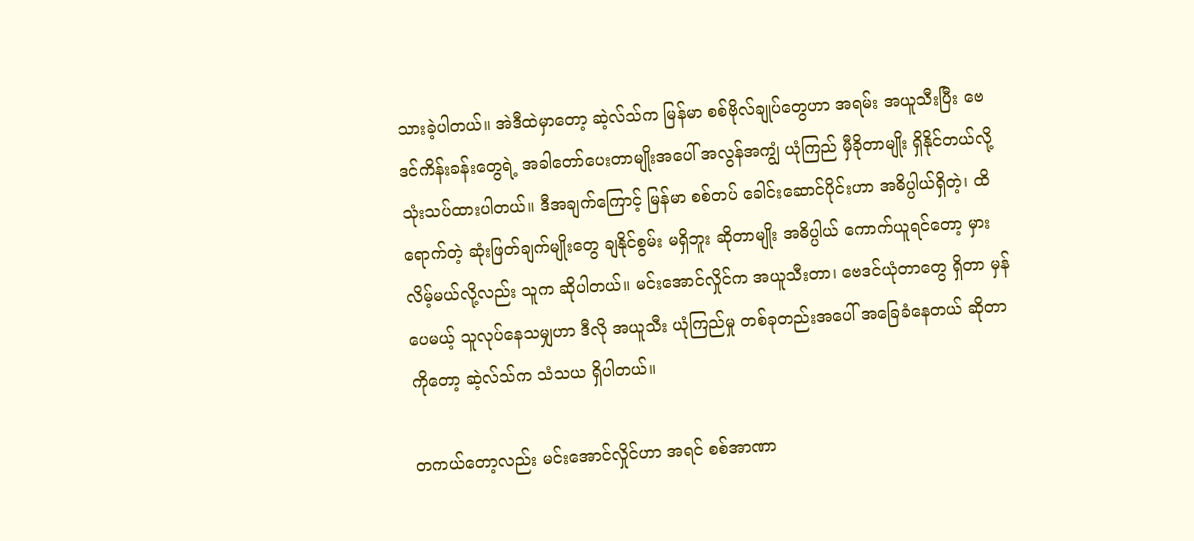သားခဲ့ပါတယ်။ အဲဒီထဲမှာတော့ ဆဲ့လ်သ်က မြန်မာ စစ်ဗိုလ်ချုပ်တွေဟာ အရမ်း အယူသီးပြီး ဗေဒင်ကိန်းခန်းတွေရဲ့ အခါတော်ပေးတာမျိုးအပေါ် အလွန်အကျွံ ယုံကြည် မှီခိုတာမျိုး ရှိနိုင်တယ်လို့ သုံးသပ်ထားပါတယ်။ ဒီအချက်ကြောင့် မြန်မာ စစ်တပ် ခေါင်းဆောင်ပိုင်းဟာ အဓိပ္ပါယ်ရှိတဲ့၊ ထိရောက်တဲ့ ဆုံးဖြတ်ချက်မျိုးတွေ ချနိုင်စွမ်း မရှိဘူး ဆိုတာမျိုး အဓိပ္ပါယ် ကောက်ယူရင်တော့ မှားလိမ့်မယ်လို့လည်း သူက ဆိုပါတယ်။ မင်းအောင်လှိုင်က အယူသီးတာ၊ ဗေဒင်ယုံတာတွေ ရှိတာ မှန်ပေမယ့် သူလုပ်နေသမျှဟာ ဒီလို အယူသီး ယုံကြည်မှု တစ်ခုတည်းအပေါ် အခြေခံနေတယ် ဆိုတာကိုတော့ ဆဲ့လ်သ်က သံသယ ရှိပါတယ်။

တကယ်တော့လည်း မင်းအောင်လှိုင်ဟာ အရင် စစ်အာဏာ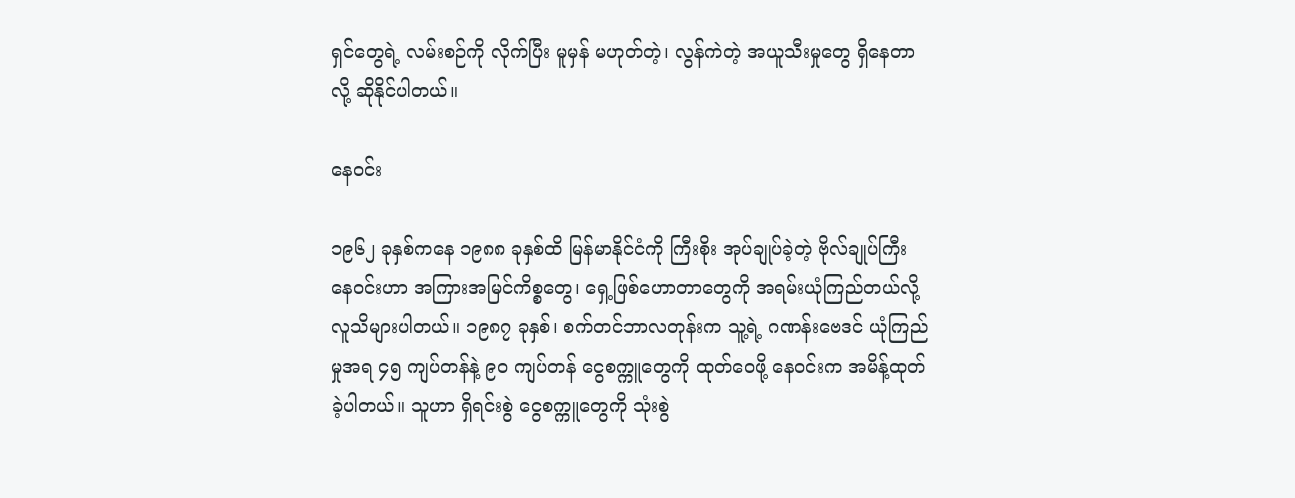ရှင်တွေရဲ့ လမ်းစဉ်ကို လိုက်ပြီး မူမှန် မဟုတ်တဲ့၊ လွန်ကဲတဲ့ အယူသီးမှုတွေ ရှိနေတာလို့ ဆိုနိုင်ပါတယ်။

နေဝင်း

၁၉၆၂ ခုနှစ်ကနေ ၁၉၈၈ ခုနှစ်ထိ မြန်မာနိုင်ငံကို ကြီးစိုး အုပ်ချုပ်ခဲ့တဲ့ ဗိုလ်ချုပ်ကြီး နေဝင်းဟာ အကြားအမြင်ကိစ္စတွေ၊ ရှေ့ဖြစ်ဟောတာတွေကို အရမ်းယုံကြည်တယ်လို့ လူသိများပါတယ်။ ၁၉၈၇ ခုနှစ်၊ စက်တင်ဘာလတုန်းက သူ့ရဲ့ ဂဏန်းဗေဒင် ယုံကြည်မှုအရ ၄၅ ကျပ်တန်နဲ့ ၉၀ ကျပ်တန် ငွေစက္ကူတွေကို ထုတ်ဝေဖို့ နေဝင်းက အမိန့်ထုတ်ခဲ့ပါတယ်။ သူဟာ ရှိရင်းစွဲ ငွေစက္ကူတွေကို သုံးစွဲ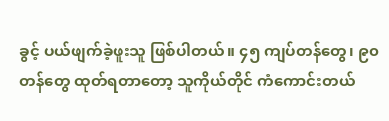ခွင့် ပယ်ဖျက်ခဲ့ဖူးသူ ဖြစ်ပါတယ်။ ၄၅ ကျပ်တန်တွေ၊ ၉၀ တန်တွေ ထုတ်ရတာတော့ သူကိုယ်တိုင် ကံကောင်းတယ်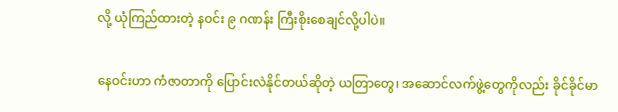လို့ ယုံကြည်ထားတဲ့ နဝင်း ၉ ဂဏန်း ကြီးစိုးစေချင်လို့ပါပဲ။

နေဝင်းဟာ ကံဇာတာကို ပြောင်းလဲနိုင်တယ်ဆိုတဲ့ ယတြာတွေ၊ အဆောင်လက်ဖွဲ့တွေကိုလည်း ခိုင်ခိုင်မာ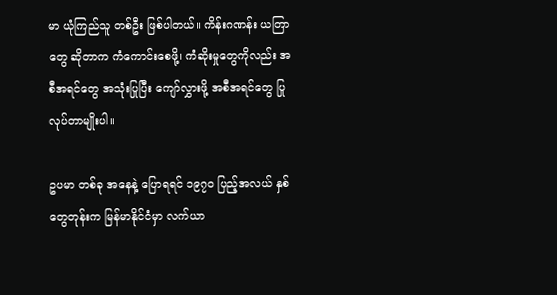မာ ယုံကြည်သူ တစ်ဦး ဖြစ်ပါတယ်။ ကိန်းဂဏန်း ယတြာတွေ ဆိုတာက ကံကောင်းစေဖို့၊ ကံဆိုးမှုတွေကိုလည်း အစီအရင်တွေ အသုံးပြုပြီး ကျော်လွှားဖို့ အစီအရင်တွေ ပြုလုပ်တာမျိုးပါ။

ဥပမာ တစ်ခု အနေနဲ့ ပြောရရင် ၁၉၇၀ ပြည့်အလယ် နှစ်တွေတုန်းက မြန်မာနိုင်ငံမှာ လက်ယာ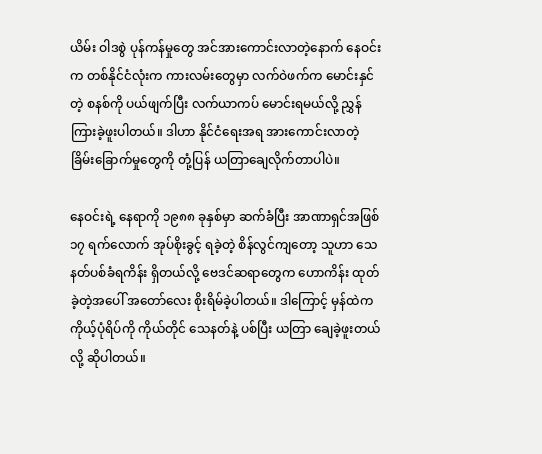ယိမ်း ဝါဒစွဲ ပုန်ကန်မှုတွေ အင်အားကောင်းလာတဲ့နောက် နေဝင်းက တစ်နိုင်ငံလုံးက ကားလမ်းတွေမှာ လက်ဝဲဖက်က မောင်းနှင်တဲ့ စနစ်ကို ပယ်ဖျက်ပြီး လက်ယာကပ် မောင်းရမယ်လို့ ညွှန်ကြားခဲ့ဖူးပါတယ်။ ဒါဟာ နိုင်ငံရေးအရ အားကောင်းလာတဲ့ ခြိမ်းခြောက်မှုတွေကို တုံ့ပြန် ယတြာချေလိုက်တာပါပဲ။

နေဝင်းရဲ့ နေရာကို ၁၉၈၈ ခုနှစ်မှာ ဆက်ခံပြီး အာဏာရှင်အဖြစ် ၁၇ ရက်လောက် အုပ်စိုးခွင့် ရခဲ့တဲ့ စိန်လွင်ကျတော့ သူဟာ သေနတ်ပစ်ခံရကိန်း ရှိတယ်လို့ ဗေဒင်ဆရာတွေက ဟောကိန်း ထုတ်ခဲ့တဲ့အပေါ် အတော်လေး စိုးရိမ်ခဲ့ပါတယ်။ ဒါကြောင့် မှန်ထဲက ကိုယ့်ပုံရိပ်ကို ကိုယ်တိုင် သေနတ်နဲ့ ပစ်ပြီး ယတြာ ချေခဲ့ဖူးတယ်လို့ ဆိုပါတယ်။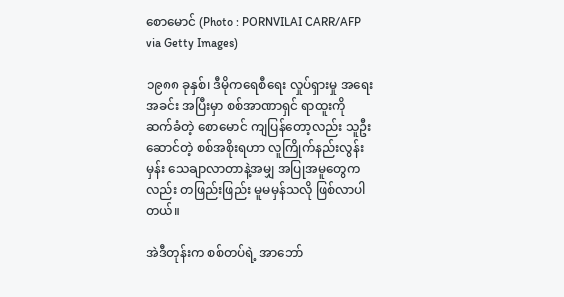စောမောင် (Photo : PORNVILAI CARR/AFP via Getty Images)

၁၉၈၈ ခုနှစ်၊ ဒီမိုကရေစီရေး လှုပ်ရှားမှု အရေးအခင်း အပြီးမှာ စစ်အာဏာရှင် ရာထူးကို ဆက်ခံတဲ့ စောမောင် ကျပြန်တော့လည်း သူဦးဆောင်တဲ့ စစ်အစိုးရဟာ လူကြိုက်နည်းလွန်းမှန်း သေချာလာတာနဲ့အမျှ အပြုအမူတွေကလည်း တဖြည်းဖြည်း မူမမှန်သလို ဖြစ်လာပါတယ်။

အဲဒီတုန်းက စစ်တပ်ရဲ့ အာဘော်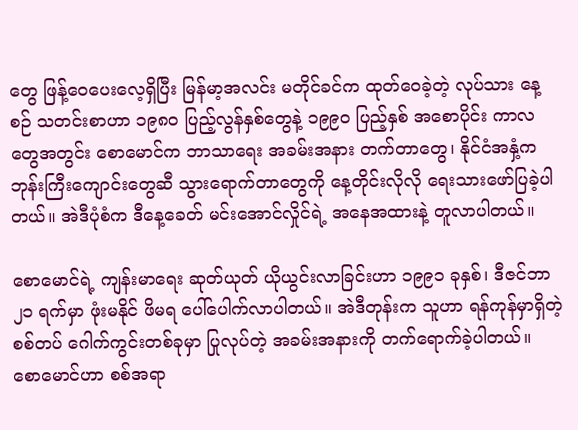တွေ ဖြန့်ဝေပေးလေ့ရှိပြီး မြန်မာ့အလင်း မတိုင်ခင်က ထုတ်ဝေခဲ့တဲ့ လုပ်သား နေ့စဉ် သတင်းစာဟာ ၁၉၈၀ ပြည့်လွန်နှစ်တွေနဲ့ ၁၉၉၀ ပြည့်နှစ် အစောပိုင်း ကာလတွေအတွင်း စောမောင်က ဘာသာရေး အခမ်းအနား တက်တာတွေ၊ နိုင်ငံအနှံ့က ဘုန်းကြီးကျောင်းတွေဆီ သွားရောက်တာတွေကို နေ့တိုင်းလိုလို ရေးသားဖော်ပြခဲ့ပါတယ်။ အဲဒီပုံစံက ဒီနေ့ခေတ် မင်းအောင်လှိုင်ရဲ့ အနေအထားနဲ့ တူလာပါတယ်။

စောမောင်ရဲ့ ကျန်းမာရေး ဆုတ်ယုတ် ယိုယွင်းလာခြင်းဟာ ၁၉၉၁ ခုနှစ်၊ ဒီဇင်ဘာ ၂၁ ရက်မှာ ဖုံးမနိုင် ဖိမရ ပေါ်ပေါက်လာပါတယ်။ အဲဒီတုန်းက သူဟာ ရန်ကုန်မှာရှိတဲ့ စစ်တပ် ဂေါက်ကွင်းတစ်ခုမှာ ပြုလုပ်တဲ့ အခမ်းအနားကို တက်ရောက်ခဲ့ပါတယ်။ စောမောင်ဟာ စစ်အရာ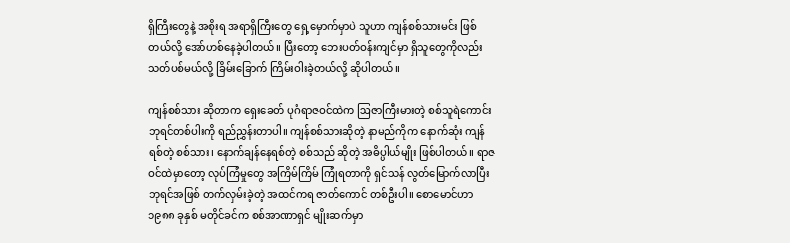ရှိကြီးတွေနဲ့ အစိုးရ အရာရှိကြီးတွေ ရှေ့မှောက်မှာပဲ သူဟာ ကျန်စစ်သားမင်း ဖြစ်တယ်လို့ အော်ဟစ်နေခဲ့ပါတယ်။ ပြီးတော့ ဘေးပတ်ဝန်းကျင်မှာ ရှိသူတွေကိုလည်း သတ်ပစ်မယ်လို့ ခြိမ်းခြောက် ကြိမ်းဝါးခဲ့တယ်လို့ ဆိုပါတယ်။

ကျန်စစ်သား ဆိုတာက ရှေးခေတ် ပုဂံရာဇဝင်ထဲက ဩဇာကြီးမားတဲ့ စစ်သူရဲကောင်း ဘုရင်တစ်ပါးကို ရည်ညွှန်းတာပါ။ ကျန်စစ်သားဆိုတဲ့ နာမည်ကိုက နောက်ဆုံး ကျန်ရစ်တဲ့ စစ်သား၊ နောက်ချန်နေရစ်တဲ့ စစ်သည် ဆိုတဲ့ အဓိပ္ပါယ်မျိုး ဖြစ်ပါတယ်။ ရာဇဝင်ထဲမှာတော့ လုပ်ကြံမှုတွေ အကြိမ်ကြိမ် ကြုံရတာကို ရှင်သန် လွတ်မြောက်လာပြီး ဘုရင်အဖြစ် တက်လှမ်းခဲ့တဲ့ အထင်ကရ ဇာတ်ကောင် တစ်ဦးပါ။ စောမောင်ဟာ ၁၉၈၈ ခုနှစ် မတိုင်ခင်က စစ်အာဏာရှင် မျိုးဆက်မှာ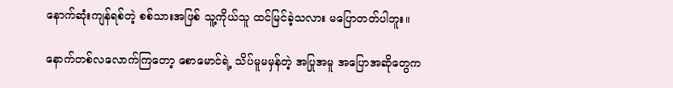နောက်ဆုံးကျန်ရစ်တဲ့ စစ်သားအဖြစ် သူ့ကိုယ်သူ ထင်မြင်ခဲ့သလား မပြောတတ်ပါဘူး။

နောက်တစ်လလောက်ကြတော့ စောမောင်ရဲ့ သိပ်မူမမှန်တဲ့ အပြုအမူ အပြောအဆိုတွေက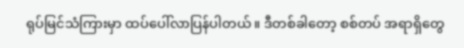ရုပ်မြင်သံကြားမှာ ထပ်ပေါ်လာပြန်ပါတယ်။ ဒီတစ်ခါတော့ စစ်တပ် အရာရှိတွေ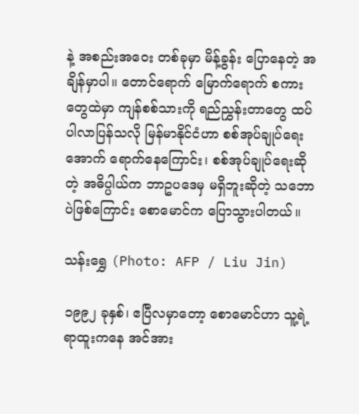နဲ့ အစည်းအဝေး တစ်ခုမှာ မိန့်ခွန်း ပြောနေတဲ့ အချိန်မှာပါ။ တောင်ရောက် မြောက်ရောက် စကားတွေထဲမှာ ကျန်စစ်သားကို ရည်ညွှန်းတာတွေ ထပ်ပါလာပြန်သလို မြန်မာနိုင်ငံဟာ စစ်အုပ်ချုပ်ရေးအောက် ရောက်နေကြောင်း၊ စစ်အုပ်ချုပ်ရေးဆိုတဲ့ အဓိပ္ပါယ်က ဘာဥပဒေမှ မရှိဘူးဆိုတဲ့ သဘောပဲဖြစ်ကြောင်း စောမောင်က ပြောသွားပါတယ်။

သန်းရွှေ (Photo: AFP / Liu Jin)

၁၉၉၂ ခုနှစ်၊ ဧပြီလမှာတော့ စောမောင်ဟာ သူ့ရဲ့ ရာထူးကနေ အင်အား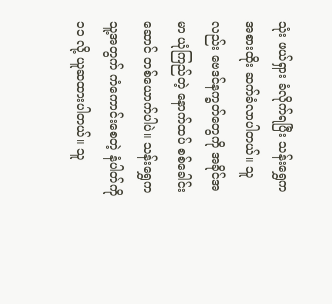သုံး ဖယ်ရှား ခံလိုက်ရပြီး သန်းရွှေက အစားထိုး ဆက်ခံလာပါတယ်။ သူလည်း ဗေဒင်နက္ခတ်တွေကို အခိုင်အမာ ယုံကြည်တဲ့ နောက်ထပ် စစ်ခေါင်းဆောင် တစ်ယောက်ပါပဲ။ သန်းရွှေက သူ့အတွက် ကံကောင်းစေတဲ့ နံပါတ်ကို ၁၁ လို့ ယူဆထားပါတယ်။ သူ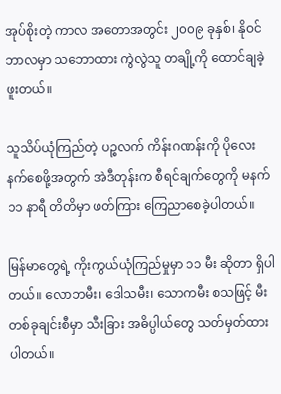အုပ်စိုးတဲ့ ကာလ အတောအတွင်း ၂၀၀၉ ခုနှစ်၊ နိုဝင်ဘာလမှာ သဘောထား ကွဲလွဲသူ တချို့ကို ထောင်ချခဲ့ဖူးတယ်။

သူသိပ်ယုံကြည်တဲ့ ပဉ္စလက် ကိန်းဂဏန်းကို ပိုလေးနက်စေဖို့အတွက် အဲဒီတုန်းက စီရင်ချက်တွေကို မနက် ၁၁ နာရီ တိတိမှာ ဖတ်ကြား ကြေညာစေခဲ့ပါတယ်။

မြန်မာတွေရဲ့ ကိုးကွယ်ယုံကြည်မှုမှာ ၁၁ မီး ဆိုတာ ရှိပါတယ်။ လောဘမီး၊ ဒေါသမီး၊ သောကမီး စသဖြင့် မီးတစ်ခုချင်းစီမှာ သီးခြား အဓိပ္ပါယ်တွေ သတ်မှတ်ထားပါတယ်။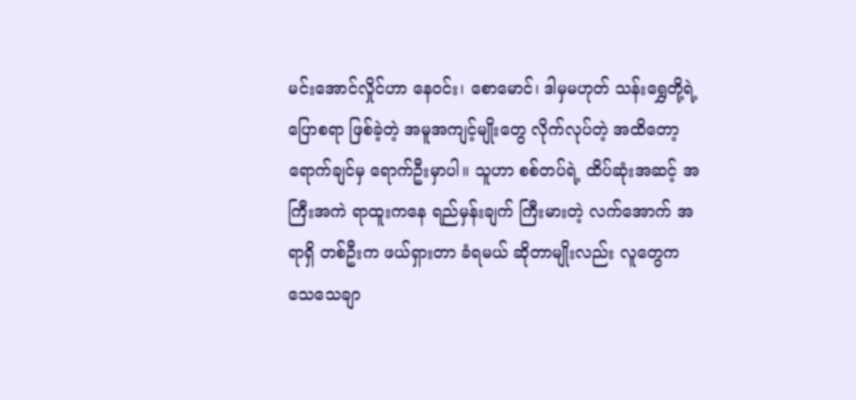မင်းအောင်လှိုင်ဟာ နေဝင်း၊ စောမောင်၊ ဒါမှမဟုတ် သန်းရွှေတို့ရဲ့ ပြောစရာ ဖြစ်ခဲ့တဲ့ အမူအကျင့်မျိုးတွေ လိုက်လုပ်တဲ့ အထိတော့ ရောက်ချင်မှ ရောက်ဦးမှာပါ။ သူဟာ စစ်တပ်ရဲ့ ထိပ်ဆုံးအဆင့် အကြီးအကဲ ရာထူးကနေ ရည်မှန်းချက် ကြီးမားတဲ့ လက်အောက် အရာရှိ တစ်ဦးက ဖယ်ရှားတာ ခံရမယ် ဆိုတာမျိုးလည်း လူတွေက သေသေချာ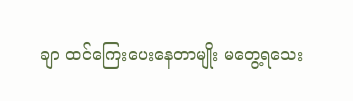ချာ ထင်ကြေးပေးနေတာမျိုး မတွေ့ရသေး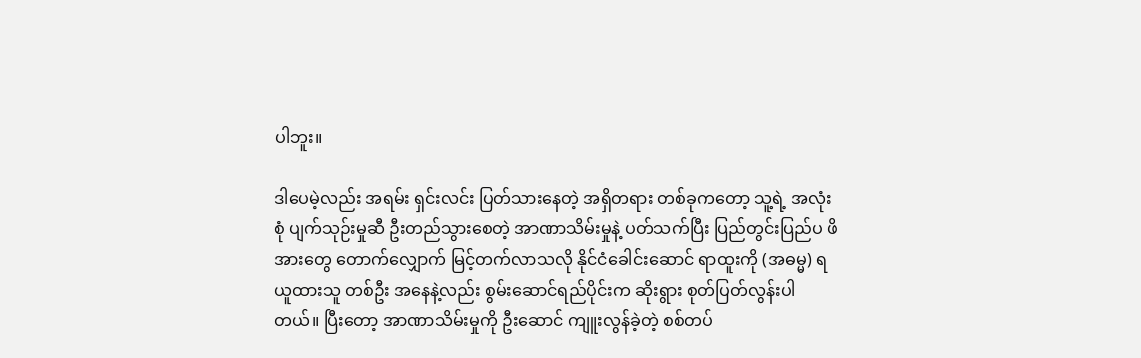ပါဘူး။

ဒါပေမဲ့လည်း အရမ်း ရှင်းလင်း ပြတ်သားနေတဲ့ အရှိတရား တစ်ခုကတော့ သူ့ရဲ့ အလုံးစုံ ပျက်သုဉ်းမှုဆီ ဦးတည်သွားစေတဲ့ အာဏာသိမ်းမှုနဲ့ ပတ်သက်ပြီး ပြည်တွင်းပြည်ပ ဖိအားတွေ တောက်လျှောက် မြင့်တက်လာသလို နိုင်ငံခေါင်းဆောင် ရာထူးကို (အဓမ္မ) ရယူထားသူ တစ်ဦး အနေနဲ့လည်း စွမ်းဆောင်ရည်ပိုင်းက ဆိုးရွား စုတ်ပြတ်လွန်းပါတယ်။ ပြီးတော့ အာဏာသိမ်းမှုကို ဦးဆောင် ကျူးလွန်ခဲ့တဲ့ စစ်တပ်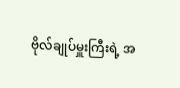ဗိုလ်ချုပ်မှူးကြီးရဲ့ အ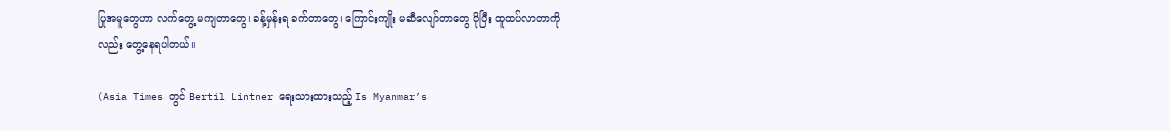ပြုအမူတွေဟာ လက်တွေ့ မကျတာတွေ၊ ခန့်မှန်းရ ခက်တာတွေ၊ ကြောင်းကျိုး မဆီလျော်တာတွေ ပိုပြီး ထူထပ်လာတာကိုလည်း တွေ့နေရပါတယ်။

(Asia Times တွင် Bertil Lintner ရေးသားထားသည့် Is Myanmar’s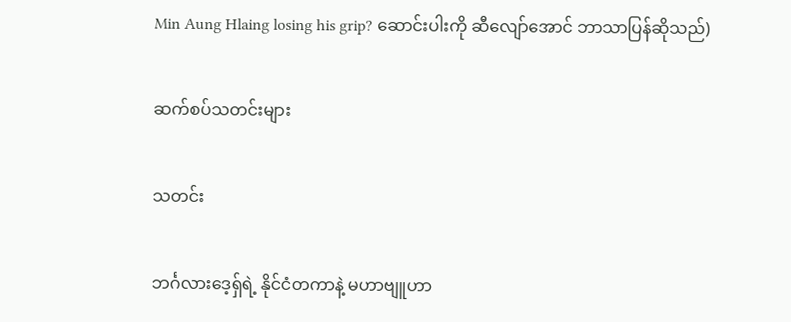Min Aung Hlaing losing his grip? ဆောင်းပါးကို ဆီလျော်အောင် ဘာသာပြန်ဆိုသည်)

ဆက်စပ်သတင်းများ

သတင်း

ဘင်္ဂလားဒေ့ရှ်ရဲ့ နိုင်ငံတကာနဲ့ မဟာဗျူဟာ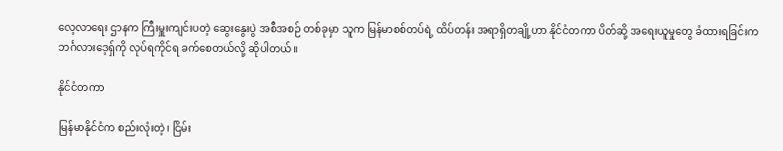လေ့လာရေး ဌာနက ကြီးမှူးကျင်းပတဲ့ ဆွေးနွေးပွဲ အစီအစဉ် တစ်ခုမှာ သူက မြန်မာစစ်တပ်ရဲ့ ထိပ်တန်း အရာရှိတချို့ဟာ နိုင်ငံတကာ ပိတ်ဆို့ အရေးယူမှုတွေ ခံထားရခြင်းက ဘင်္ဂလားဒေ့ရှ်ကို လုပ်ရကိုင်ရ ခက်စေတယ်လို့ ဆိုပါတယ်။

နိုင်ငံတကာ

မြန်မာနိုင်ငံက စည်းလုံးတဲ့၊ ငြိမ်း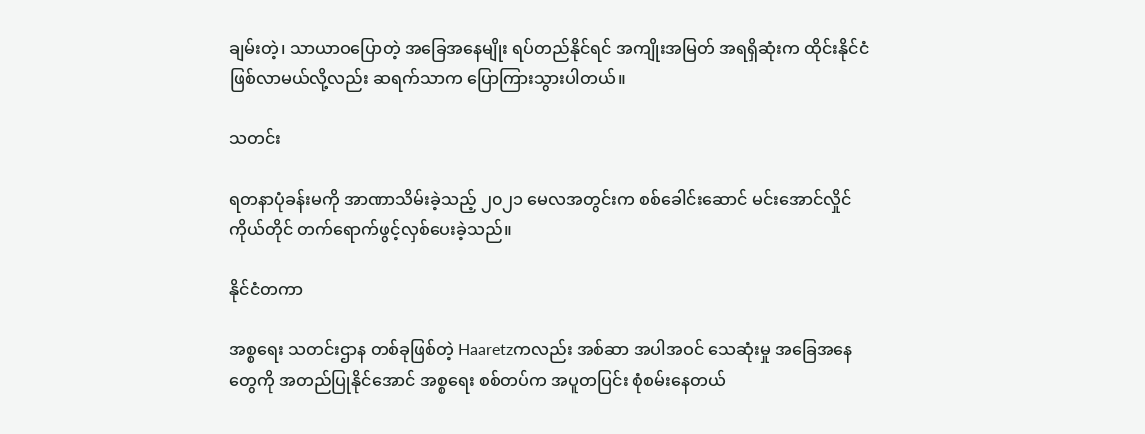ချမ်းတဲ့၊ သာယာဝပြောတဲ့ အခြေအနေမျိုး ရပ်တည်နိုင်ရင် အကျိုးအမြတ် အရရှိဆုံးက ထိုင်းနိုင်ငံ ဖြစ်လာမယ်လို့လည်း ဆရက်သာက ပြောကြားသွားပါတယ်။

သတင်း

ရတနာပုံခန်းမကို အာဏာသိမ်းခဲ့သည့် ၂၀၂၁ မေလအတွင်းက စစ်ခေါင်းဆောင် မင်းအောင်လှိုင်ကိုယ်တိုင် တက်ရောက်ဖွင့်လှစ်ပေးခဲ့သည်။

နိုင်ငံတကာ

အစ္စရေး သတင်းဌာန တစ်ခုဖြစ်တဲ့ Haaretzကလည်း အစ်ဆာ အပါအဝင် သေဆုံးမှု အခြေအနေတွေကို အတည်ပြုနိုင်အောင် အစ္စရေး စစ်တပ်က အပူတပြင်း စုံစမ်းနေတယ်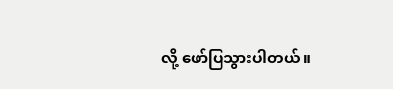လို့ ဖော်ပြသွားပါတယ်။